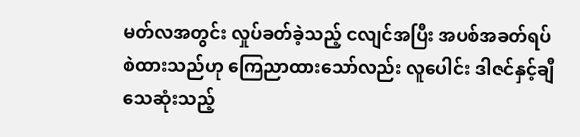မတ်လအတွင်း လှုပ်ခတ်ခဲ့သည့် ငလျင်အပြီး အပစ်အခတ်ရပ်စဲထားသည်ဟု ကြေညာထားသော်လည်း လူပေါင်း ဒါဇင်နှင့်ချီသေဆုံးသည့်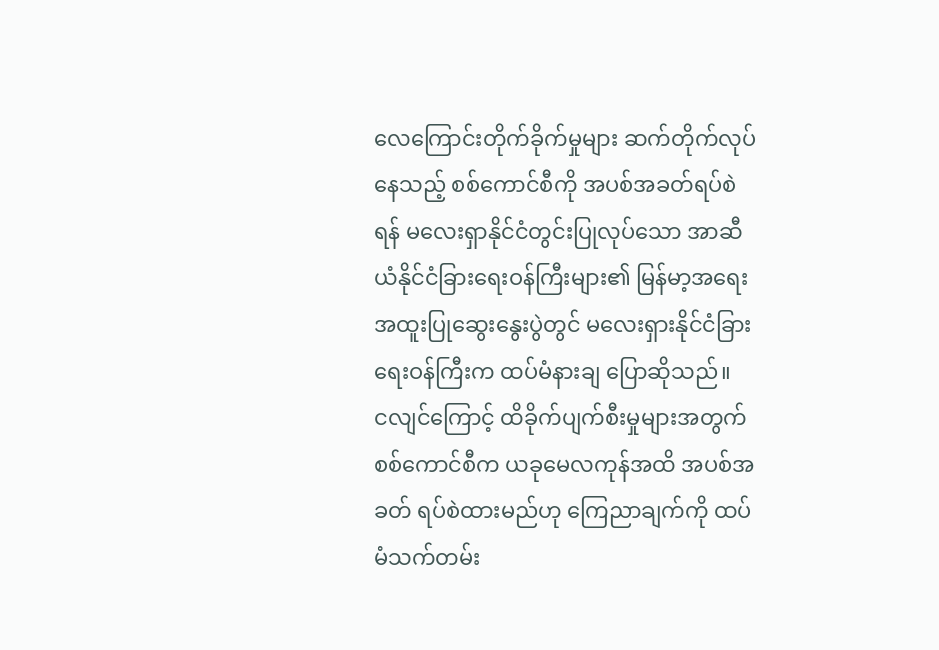လေကြောင်းတိုက်ခိုက်မှုများ ဆက်တိုက်လုပ်နေသည့် စစ်ကောင်စီကို အပစ်အခတ်ရပ်စဲရန် မလေးရှာနိုင်ငံတွင်းပြုလုပ်သော အာဆီယံနိုင်ငံခြားရေးဝန်ကြီးများ၏ မြန်မာ့အရေး အထူးပြုဆွေးနွေးပွဲတွင် မလေးရှားနိုင်ငံခြားရေးဝန်ကြီးက ထပ်မံနားချ ပြောဆိုသည်။
ငလျင်ကြောင့် ထိခိုက်ပျက်စီးမှုများအတွက် စစ်ကောင်စီက ယခုမေလကုန်အထိ အပစ်အခတ် ရပ်စဲထားမည်ဟု ကြေညာချက်ကို ထပ်မံသက်တမ်း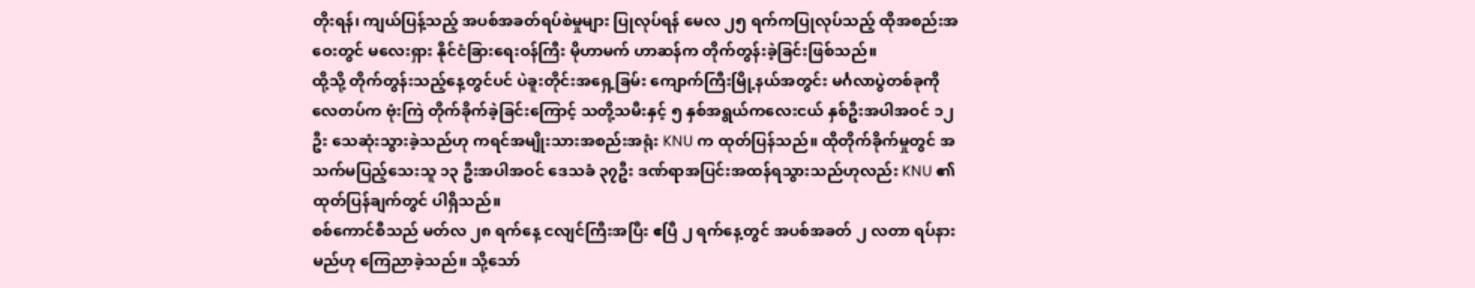တိုးရန်၊ ကျယ်ပြန့်သည့် အပစ်အခတ်ရပ်စဲမှုများ ပြုလုပ်ရန် မေလ ၂၅ ရက်ကပြုလုပ်သည့် ထိုအစည်းအဝေးတွင် မလေးရှား နိုင်ငံခြားရေးဝန်ကြီး မိုဟာမက် ဟာဆန်က တိုက်တွန်းခဲ့ခြင်းဖြစ်သည်။
ထို့သို့ တိုက်တွန်းသည့်နေ့တွင်ပင် ပဲခူးတိုင်းအရှေ့ခြမ်း ကျောက်ကြီးမြို့နယ်အတွင်း မင်္ဂလာပွဲတစ်ခုကို လေတပ်က ဗုံးကြဲ တိုက်ခိုက်ခဲ့ခြင်းကြောင့် သတို့သမီးနှင့် ၅ နှစ်အရွယ်ကလေးငယ် နှစ်ဦးအပါအဝင် ၁၂ ဦး သေဆုံးသွားခဲ့သည်ဟု ကရင်အမျိုးသားအစည်းအရုံး KNU က ထုတ်ပြန်သည်။ ထိုတိုက်ခိုက်မှုတွင် အသက်မပြည့်သေးသူ ၁၃ ဦးအပါအဝင် ဒေသခံ ၃၇ဦး ဒဏ်ရာအပြင်းအထန်ရသွားသည်ဟုလည်း KNU ၏ ထုတ်ပြန်ချက်တွင် ပါရှိသည်။
စစ်ကောင်စီသည် မတ်လ ၂၈ ရက်နေ့ ငလျင်ကြီးအပြီး ဧပြီ ၂ ရက်နေ့တွင် အပစ်အခတ် ၂ လတာ ရပ်နားမည်ဟု ကြေညာခဲ့သည်။ သို့သော်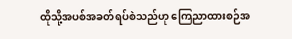ထိုသို့အပစ်အခတ်ရပ်စဲသည်ဟု ကြေညာထားစဉ်အ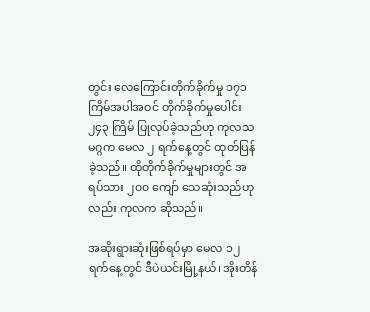တွင်း လေကြောင်းတိုက်ခိုက်မှု ၁၇၁ ကြိမ်အပါအဝင် တိုက်ခိုက်မှုပေါင်း ၂၄၃ ကြိမ် ပြုလုပ်ခဲ့သည်ဟု ကုလသမဂ္ဂက မေလ ၂ ရက်နေ့တွင် ထုတ်ပြန်ခဲ့သည်။ ထိုတိုက်ခိုက်မှုများတွင် အရပ်သား ၂၀၀ ကျော် သေဆုံးသည်ဟုလည်း ကုလက ဆိုသည်။

အဆိုးရွားဆုံးဖြစ်ရပ်မှာ မေလ ၁၂ ရက်နေ့တွင် ဒီပဲယင်းမြို့နယ်၊ အိုးတိန်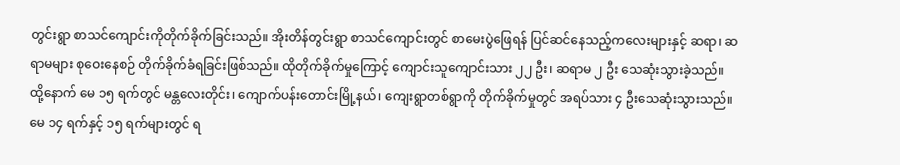တွင်းရွာ စာသင်ကျောင်းကိုတိုက်ခိုက်ခြင်းသည်။ အိုးတိန်တွင်းရွာ စာသင်ကျောင်းတွင် စာမေးပွဲဖြေရန် ပြင်ဆင်နေသည့်ကလေးများနှင့် ဆရာ၊ ဆရာမများ စုဝေးနေစဉ် တိုက်ခိုက်ခံရခြင်းဖြစ်သည်။ ထိုတိုက်ခိုက်မှုကြောင့် ကျောင်းသူကျောင်းသား ၂၂ ဦး၊ ဆရာမ ၂ ဦး သေဆုံးသွားခဲ့သည်။
ထို့နောက် မေ ၁၅ ရက်တွင် မန္တလေးတိုင်း၊ ကျောက်ပန်းတောင်းမြို့နယ်၊ ကျေးရွာတစ်ရွာကို တိုက်ခိုက်မှုတွင် အရပ်သား ၄ ဦးသေဆုံးသွားသည်။ မေ ၁၄ ရက်နှင့် ၁၅ ရက်များတွင် ရ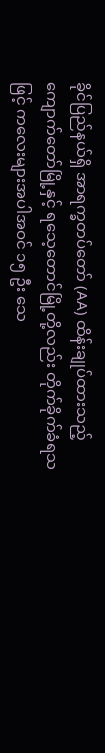ခိုင်ပြည်နယ်ရှိ အာရက္ခတပ်တော် (AA) ထိန်းချုပ်ထားသည့် ကျောက်တော်မြို့နှင့် ရသေ့တောင်မြို့တို့လည်း တိုက်ခိုက်ခံရသဖြင့် ကလေးများအပါအဝင် ၁၅ ဦး သေ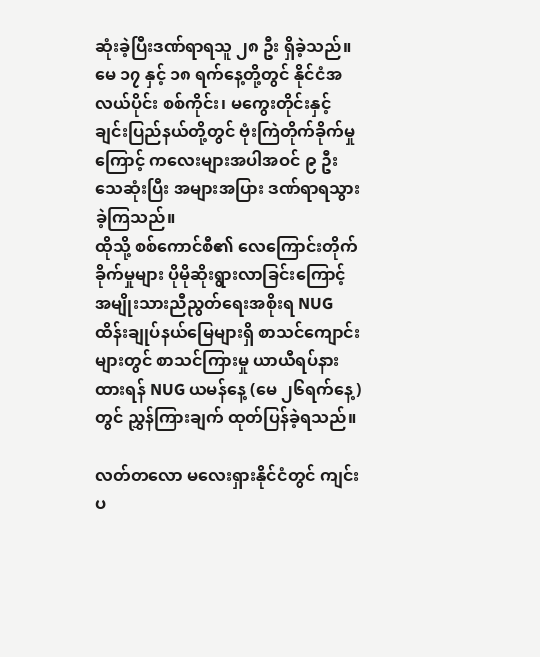ဆုံးခဲ့ပြီးဒဏ်ရာရသူ ၂၈ ဦး ရှိခဲ့သည်။
မေ ၁၇ နှင့် ၁၈ ရက်နေ့တို့တွင် နိုင်ငံအလယ်ပိုင်း စစ်ကိုင်း၊ မကွေးတိုင်းနှင့် ချင်းပြည်နယ်တို့တွင် ဗုံးကြဲတိုက်ခိုက်မှုကြောင့် ကလေးများအပါအဝင် ၉ ဦး သေဆုံးပြီး အများအပြား ဒဏ်ရာရသွားခဲ့ကြသည်။
ထိုသို့ စစ်ကောင်စီ၏ လေကြောင်းတိုက်ခိုက်မှုများ ပိုမိုဆိုးရွားလာခြင်းကြောင့် အမျိုးသားညီညွတ်ရေးအစိုးရ NUG ထိန်းချုပ်နယ်မြေများရှိ စာသင်ကျောင်းများတွင် စာသင်ကြားမှု ယာယီရပ်နားထားရန် NUG ယမန်နေ့ (မေ ၂၆ရက်နေ့) တွင် ညွှန်ကြားချက် ထုတ်ပြန်ခဲ့ရသည်။

လတ်တလော မလေးရှားနိုင်ငံတွင် ကျင်းပ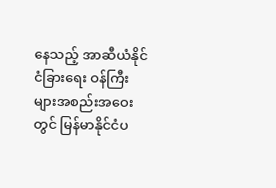နေသည့် အာဆီယံနိုင်ငံခြားရေး ဝန်ကြီးများအစည်းအဝေးတွင် မြန်မာနိုင်ငံပ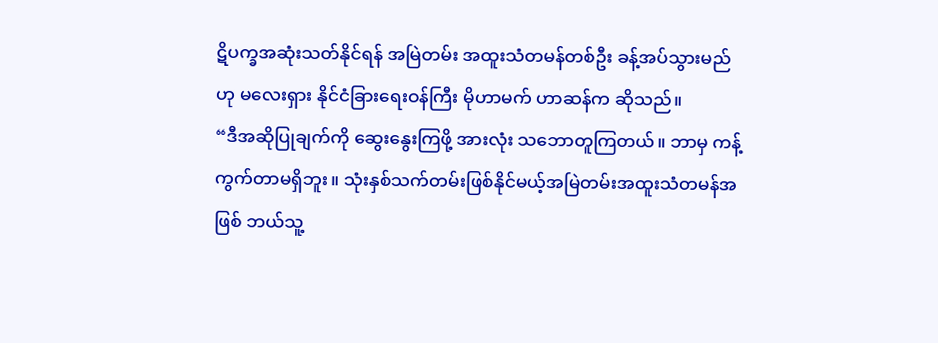ဋိပက္ခအဆုံးသတ်နိုင်ရန် အမြဲတမ်း အထူးသံတမန်တစ်ဦး ခန့်အပ်သွားမည်ဟု မလေးရှား နိုင်ငံခြားရေးဝန်ကြီး မိုဟာမက် ဟာဆန်က ဆိုသည်။
“ဒီအဆိုပြုချက်ကို ဆွေးနွေးကြဖို့ အားလုံး သဘောတူကြတယ်။ ဘာမှ ကန့်ကွက်တာမရှိဘူး။ သုံးနှစ်သက်တမ်းဖြစ်နိုင်မယ့်အမြဲတမ်းအထူးသံတမန်အဖြစ် ဘယ်သူ့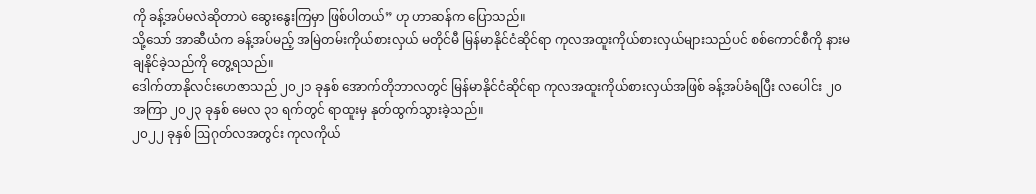ကို ခန့်အပ်မလဲဆိုတာပဲ ဆွေးနွေးကြမှာ ဖြစ်ပါတယ်” ဟု ဟာဆန်က ပြောသည်။
သို့သော် အာဆီယံက ခန့်အပ်မည့် အမြဲတမ်းကိုယ်စားလှယ် မတိုင်မီ မြန်မာနိုင်ငံဆိုင်ရာ ကုလအထူးကိုယ်စားလှယ်များသည်ပင် စစ်ကောင်စီကို နားမချနိုင်ခဲ့သည်ကို တွေ့ရသည်။
ဒေါက်တာနိုလင်းဟေဇာသည် ၂၀၂၁ ခုနှစ် အောက်တိုဘာလတွင် မြန်မာနိုင်ငံဆိုင်ရာ ကုလအထူးကိုယ်စားလှယ်အဖြစ် ခန့်အပ်ခံရပြီး လပေါင်း ၂၀ အကြာ ၂၀၂၃ ခုနှစ် မေလ ၃၁ ရက်တွင် ရာထူးမှ နုတ်ထွက်သွားခဲ့သည်။
၂၀၂၂ ခုနှစ် ဩဂုတ်လအတွင်း ကုလကိုယ်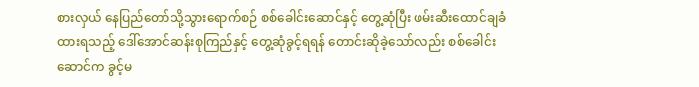စားလှယ် နေပြည်တော်သို့သွားရောက်စဉ် စစ်ခေါင်းဆောင်နှင့် တွေ့ဆုံပြီး ဖမ်းဆီးထောင်ချခံထားရသည့် ဒေါ်အောင်ဆန်းစုကြည်နှင့် တွေ့ဆုံခွင့်ရရန် တောင်းဆိုခဲ့သော်လည်း စစ်ခေါင်းဆောင်က ခွင့်မ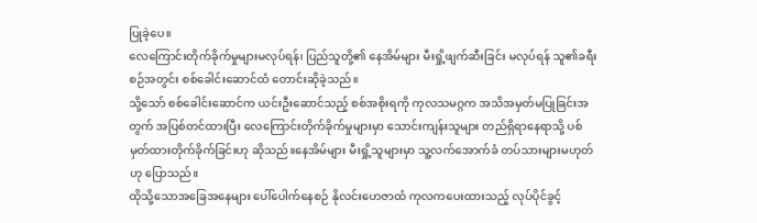ပြုခဲ့ပေ။
လေကြောင်းတိုက်ခိုက်မှုများမလုပ်ရန်၊ ပြည်သူတို့၏ နေအိမ်များ မီးရှို့ဖျက်ဆီးခြင်း မလုပ်ရန် သူ၏ခရီးစဉ်အတွင်း စစ်ခေါင်းဆောင်ထံ တောင်းဆိုခဲ့သည်။
သို့သော် စစ်ခေါင်းဆောင်က ယင်းဦးဆောင်သည့် စစ်အစိုးရကို ကုလသမဂ္ဂက အသိအမှတ်မပြုခြင်းအတွက် အပြစ်တင်ထားပြီး လေကြောင်းတိုက်ခိုက်မှုများမှာ သောင်းကျန်းသူများ တည်ရှိရာနေရာသို့ ပစ်မှတ်ထားတိုက်ခိုက်ခြင်းဟု ဆိုသည်။နေအိမ်များ မီးရှို့သူများမှာ သူ့လက်အောက်ခံ တပ်သားများမဟုတ်ဟု ပြောသည်။
ထိုသို့သောအခြေအနေများ ပေါ်ပေါက်နေစဉ် နိုလင်းဟေဇာထံ ကုလကပေးထားသည့် လုပ်ပိုင်ခွင့်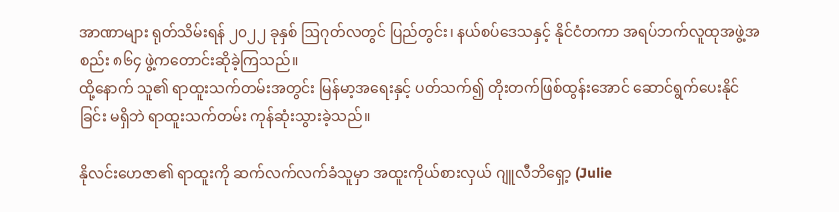အာဏာများ ရုတ်သိမ်းရန် ၂၀၂၂ ခုနှစ် ဩဂုတ်လတွင် ပြည်တွင်း၊ နယ်စပ်ဒေသနှင့် နိုင်ငံတကာ အရပ်ဘက်လူထုအဖွဲ့အစည်း ၈၆၄ ဖွဲ့ကတောင်းဆိုခဲ့ကြသည်။
ထို့နောက် သူ၏ ရာထူးသက်တမ်းအတွင်း မြန်မာ့အရေးနှင့် ပတ်သက်၍ တိုးတက်ဖြစ်ထွန်းအောင် ဆောင်ရွက်ပေးနိုင်ခြင်း မရှိဘဲ ရာထူးသက်တမ်း ကုန်ဆုံးသွားခဲ့သည်။

နိုလင်းဟေဇာ၏ ရာထူးကို ဆက်လက်လက်ခံသူမှာ အထူးကိုယ်စားလှယ် ဂျူလီဘိရှော့ (Julie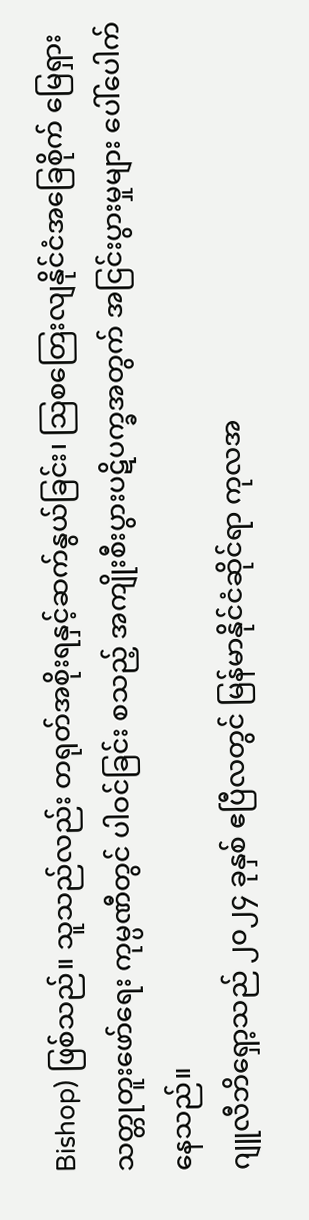Bishop) ဖြစ်သည်။ သူသည်လည်း တရုတ်အစိုးရနှင့်ဆက်နွယ်ခြင်း၊ သြစတြေးလျနိုင်ငံအခြေစိုက် မြေရှားသတ္တုတူးဖော်ရေး ကုမ္ပဏီတွင် ပါဝင်ခြင်း စသည့် အကျိုးစီးပွားပဋိပက္ခအတွက် အငြင်းပွားမှုများ ပေါ်ပေါက်နေသည်။
ဂျူလီဘိရှော့သည် ၂၀၂၄ ခုနှစ် ဧပြီလတွင် မြန်မာနိုင်ငံဆိုင်ရာ ကုလအ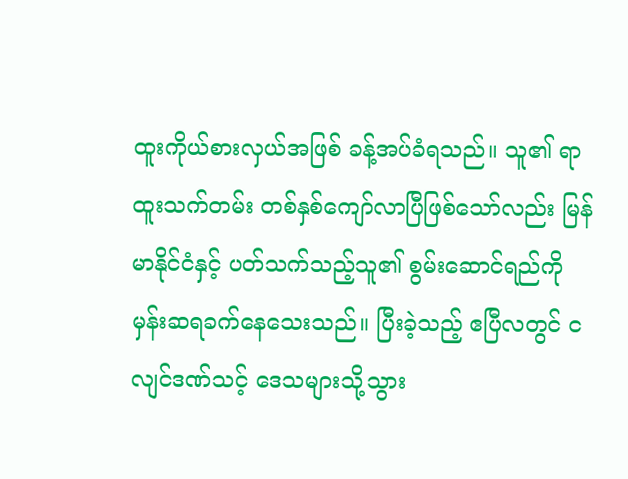ထူးကိုယ်စားလှယ်အဖြစ် ခန့်အပ်ခံရသည်။ သူ၏ ရာထူးသက်တမ်း တစ်နှစ်ကျော်လာပြီဖြစ်သော်လည်း မြန်မာနိုင်ငံနှင့် ပတ်သက်သည့်သူ၏ စွမ်းဆောင်ရည်ကို မှန်းဆရခက်နေသေးသည်။ ပြီးခဲ့သည့် ဧပြီလတွင် ငလျင်ဒဏ်သင့် ဒေသများသို့သွား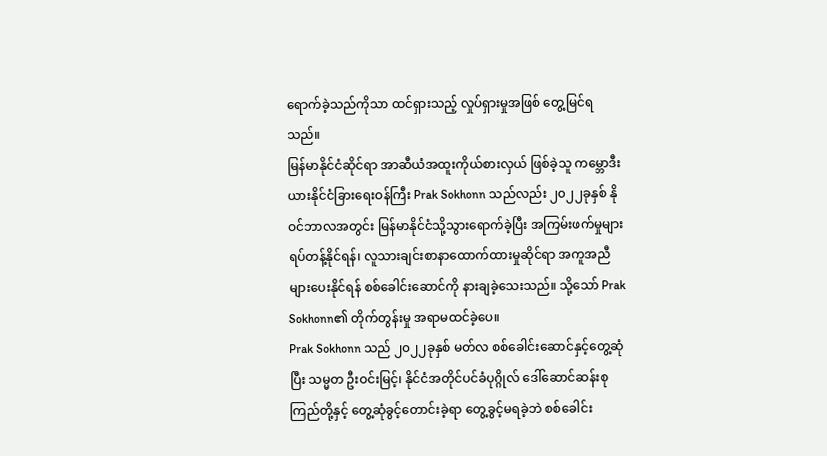ရောက်ခဲ့သည်ကိုသာ ထင်ရှားသည့် လှုပ်ရှားမှုအဖြစ် တွေ့မြင်ရသည်။
မြန်မာနိုင်ငံဆိုင်ရာ အာဆီယံအထူးကိုယ်စားလှယ် ဖြစ်ခဲ့သူ ကမ္ဘောဒီးယားနိုင်ငံခြားရေးဝန်ကြီး Prak Sokhonn သည်လည်း ၂၀၂၂ခုနှစ် နိုဝင်ဘာလအတွင်း မြန်မာနိုင်ငံသို့သွားရောက်ခဲ့ပြီး အကြမ်းဖက်မှုများရပ်တန့်နိုင်ရန်၊ လူသားချင်းစာနာထောက်ထားမှုဆိုင်ရာ အကူအညီများပေးနိုင်ရန် စစ်ခေါင်းဆောင်ကို နားချခဲ့သေးသည်။ သို့သော် Prak Sokhonn၏ တိုက်တွန်းမှု အရာမထင်ခဲ့ပေ။
Prak Sokhonn သည် ၂၀၂၂ခုနှစ် မတ်လ စစ်ခေါင်းဆောင်နှင့်တွေ့ဆုံပြီး သမ္မတ ဦးဝင်းမြင့်၊ နိုင်ငံအတိုင်ပင်ခံပုဂ္ဂိုလ် ဒေါ်ဆောင်ဆန်းစုကြည်တို့နှင့် တွေ့ဆုံခွင့်တောင်းခဲ့ရာ တွေ့ခွင့်မရခဲ့ဘဲ စစ်ခေါင်း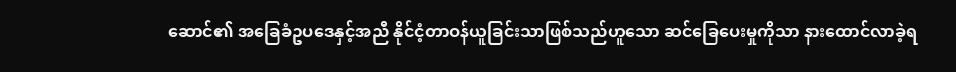ဆောင်၏ အခြေခံဥပဒေနှင့်အညီ နိုင်ငံ့တာဝန်ယူခြင်းသာဖြစ်သည်ဟူသော ဆင်ခြေပေးမှုကိုသာ နားထောင်လာခဲ့ရ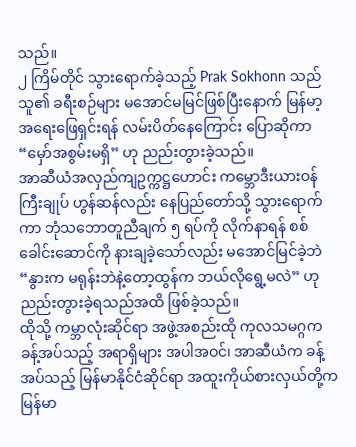သည်။
၂ ကြိမ်တိုင် သွားရောက်ခဲ့သည့် Prak Sokhonn သည် သူ၏ ခရီးစဉ်များ မအောင်မမြင်ဖြစ်ပြီးနောက် မြန်မာ့အရေးဖြေရှင်းရန် လမ်းပိတ်နေကြောင်း ပြောဆိုကာ “မှော်အစွမ်းမရှိ” ဟု ညည်းတွားခဲ့သည်။
အာဆီယံအလှည်ကျဥက္ကဋ္ဌဟောင်း ကမ္ဘောဒီးယားဝန်ကြီးချုပ် ဟွန်ဆန်လည်း နေပြည်တော်သို့ သွားရောက်ကာ ဘုံသဘောတူညီချက် ၅ ရပ်ကို လိုက်နာရန် စစ်ခေါင်းဆောင်ကို နားချခဲ့သော်လည်း မအောင်မြင်ခဲ့ဘဲ “နွားက မရုန်းဘဲနဲ့တော့ထွန်က ဘယ်လိုရွေ့မလဲ” ဟု ညည်းတွားခဲ့ရသည်အထိ ဖြစ်ခဲ့သည်။
ထိုသို့ ကမ္ဘာလုံးဆိုင်ရာ အဖွဲ့အစည်းထို ကုလသမဂ္ဂက ခန့်အပ်သည့် အရာရှိများ အပါအဝင်၊ အာဆီယံက ခန့်အပ်သည့် မြန်မာနိုင်ငံဆိုင်ရာ အထူးကိုယ်စားလှယ်တို့က မြန်မာ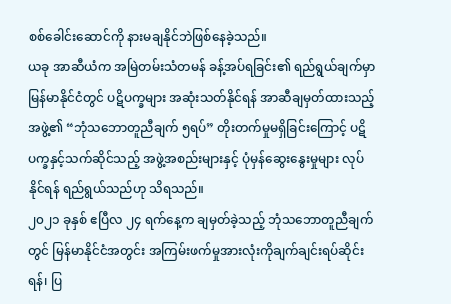စစ်ခေါင်းဆောင်ကို နားမချနိုင်ဘဲဖြစ်နေခဲ့သည်။
ယခု အာဆီယံက အမြဲတမ်းသံတမန် ခန့်အပ်ရခြင်း၏ ရည်ရွယ်ချက်မှာ မြန်မာနိုင်ငံတွင် ပဋိပက္ခများ အဆုံးသတ်နိုင်ရန် အာဆီချမှတ်ထားသည့် အဖွဲ့၏ “ဘုံသဘောတူညီချက် ၅ရပ်” တိုးတက်မှုမရှိခြင်းကြောင့် ပဋိပက္ခနှင့်သက်ဆိုင်သည့် အဖွဲ့အစည်းများနှင့် ပုံမှန်ဆွေးနွေးမှုများ လုပ်နိုင်ရန် ရည်ရွယ်သည်ဟု သိရသည်။
၂၀၂၁ ခုနှစ် ဧပြီလ ၂၄ ရက်နေ့က ချမှတ်ခဲ့သည့် ဘုံသဘောတူညီချက်တွင် မြန်မာနိုင်ငံအတွင်း အကြမ်းဖက်မှုအားလုံးကိုချက်ချင်းရပ်ဆိုင်းရန်၊ ပြ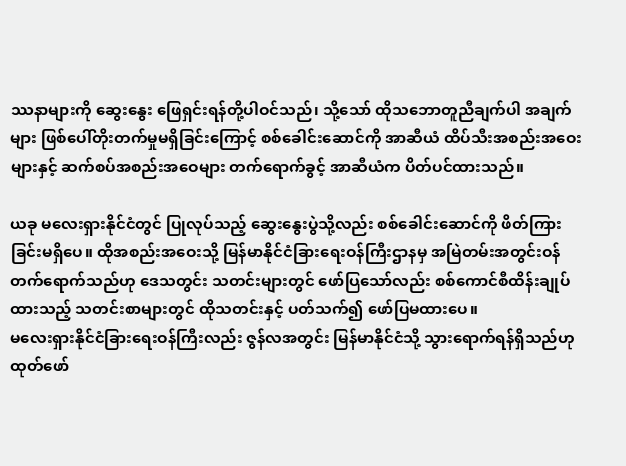ဿနာများကို ဆွေးနွေး ဖြေရှင်းရန်တို့ပါဝင်သည်၊ သို့သော် ထိုသဘောတူညီချက်ပါ အချက်များ ဖြစ်ပေါ်တိုးတက်မှုမရှိခြင်းကြောင့် စစ်ခေါင်းဆောင်ကို အာဆီယံ ထိပ်သီးအစည်းအဝေးများနှင့် ဆက်စပ်အစည်းအဝေများ တက်ရောက်ခွင့် အာဆီယံက ပိတ်ပင်ထားသည်။

ယခု မလေးရှားနိုင်ငံတွင် ပြုလုပ်သည့် ဆွေးနွေးပွဲသို့လည်း စစ်ခေါင်းဆောင်ကို ဖိတ်ကြားခြင်းမရှိပေ။ ထိုအစည်းအဝေးသို့ မြန်မာနိုင်ငံခြားရေးဝန်ကြီးဌာနမှ အမြဲတမ်းအတွင်းဝန် တက်ရောက်သည်ဟု ဒေသတွင်း သတင်းများတွင် ဖော်ပြသော်လည်း စစ်ကောင်စီထိန်းချုပ်ထားသည့် သတင်းစာများတွင် ထိုသတင်းနှင့် ပတ်သက်၍ ဖော်ပြမထားပေ။
မလေးရှားနိုင်ငံခြားရေးဝန်ကြီးလည်း ဇွန်လအတွင်း မြန်မာနိုင်ငံသို့ သွားရောက်ရန်ရှိသည်ဟု ထုတ်ဖော်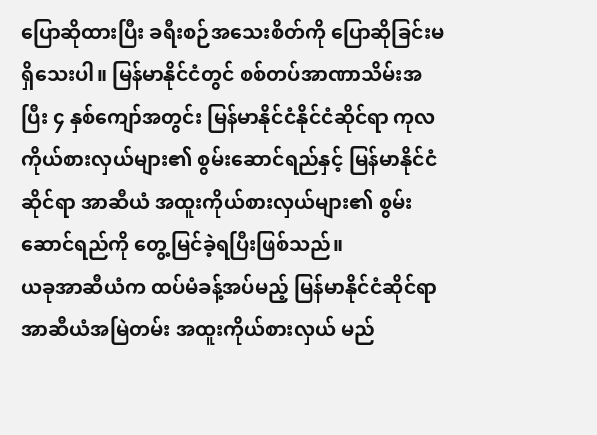ပြောဆိုထားပြီး ခရီးစဉ်အသေးစိတ်ကို ပြောဆိုခြင်းမရှိသေးပါ။ မြန်မာနိုင်ငံတွင် စစ်တပ်အာဏာသိမ်းအပြီး ၄ နှစ်ကျော်အတွင်း မြန်မာနိုင်ငံနိုင်ငံဆိုင်ရာ ကုလကိုယ်စားလှယ်များ၏ စွမ်းဆောင်ရည်နှင့် မြန်မာနိုင်ငံဆိုင်ရာ အာဆီယံ အထူးကိုယ်စားလှယ်များ၏ စွမ်းဆောင်ရည်ကို တွေ့မြင်ခဲ့ရပြီးဖြစ်သည်။
ယခုအာဆီယံက ထပ်မံခန့်အပ်မည့် မြန်မာနိုင်ငံဆိုင်ရာ အာဆီယံအမြဲတမ်း အထူးကိုယ်စားလှယ် မည်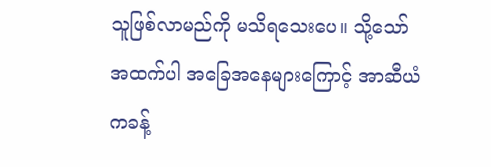သူဖြစ်လာမည်ကို မသိရသေးပေ။ သို့သော် အထက်ပါ အခြေအနေများကြောင့် အာဆီယံကခန့်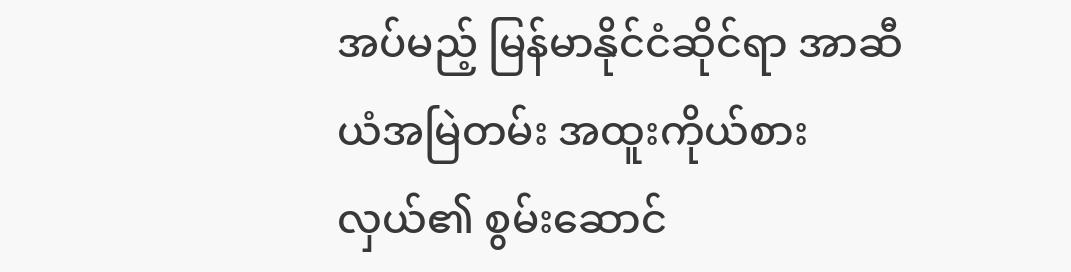အပ်မည့် မြန်မာနိုင်ငံဆိုင်ရာ အာဆီယံအမြဲတမ်း အထူးကိုယ်စားလှယ်၏ စွမ်းဆောင်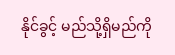နိုင်ခွင့် မည်သို့ရှိမည်ကို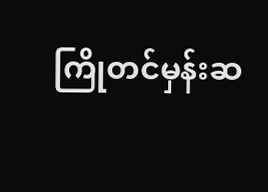ကြိုတင်မှန်းဆ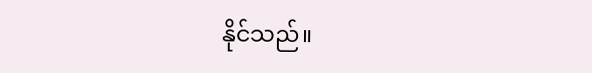နိုင်သည်။